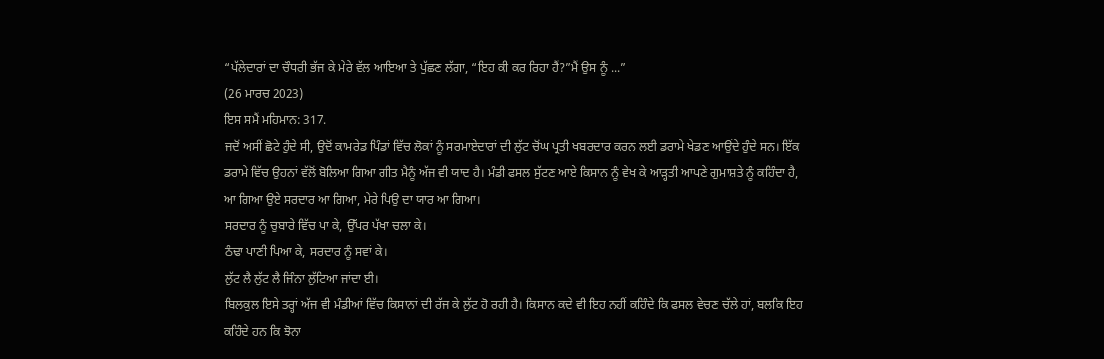“ਪੱਲੇਦਾਰਾਂ ਦਾ ਚੌਧਰੀ ਭੱਜ ਕੇ ਮੇਰੇ ਵੱਲ ਆਇਆ ਤੇ ਪੁੱਛਣ ਲੱਗਾ, “ਇਹ ਕੀ ਕਰ ਰਿਹਾ ਹੈਂ?”ਮੈਂ ਉਸ ਨੂੰ ...”
(26 ਮਾਰਚ 2023)
ਇਸ ਸਮੈਂ ਮਹਿਮਾਨ: 317.
ਜਦੋਂ ਅਸੀਂ ਛੋਟੇ ਹੁੰਦੇ ਸੀ, ਉਦੋਂ ਕਾਮਰੇਡ ਪਿੰਡਾਂ ਵਿੱਚ ਲੋਕਾਂ ਨੂੰ ਸਰਮਾਏਦਾਰਾਂ ਦੀ ਲੁੱਟ ਚੋਂਘ ਪ੍ਰਤੀ ਖਬਰਦਾਰ ਕਰਨ ਲਈ ਡਰਾਮੇ ਖੇਡਣ ਆਉਂਦੇ ਹੁੰਦੇ ਸਨ। ਇੱਕ ਡਰਾਮੇ ਵਿੱਚ ਉਹਨਾਂ ਵੱਲੋਂ ਬੋਲਿਆ ਗਿਆ ਗੀਤ ਮੈਨੂੰ ਅੱਜ ਵੀ ਯਾਦ ਹੈ। ਮੰਡੀ ਫਸਲ ਸੁੱਟਣ ਆਏ ਕਿਸਾਨ ਨੂੰ ਵੇਖ ਕੇ ਆੜ੍ਹਤੀ ਆਪਣੇ ਗੁਮਾਸ਼ਤੇ ਨੂੰ ਕਹਿੰਦਾ ਹੈ,
ਆ ਗਿਆ ਉਏ ਸਰਦਾਰ ਆ ਗਿਆ, ਮੇਰੇ ਪਿਉ ਦਾ ਯਾਰ ਆ ਗਿਆ।
ਸਰਦਾਰ ਨੂੰ ਚੁਬਾਰੇ ਵਿੱਚ ਪਾ ਕੇ, ਉੱਪਰ ਪੱਖਾ ਚਲਾ ਕੇ।
ਠੰਢਾ ਪਾਣੀ ਪਿਆ ਕੇ, ਸਰਦਾਰ ਨੂੰ ਸਵਾਂ ਕੇ।
ਲੁੱਟ ਲੈ ਲੁੱਟ ਲੈ ਜਿੰਨਾ ਲੁੱਟਿਆ ਜਾਂਦਾ ਈ।
ਬਿਲਕੁਲ ਇਸੇ ਤਰ੍ਹਾਂ ਅੱਜ ਵੀ ਮੰਡੀਆਂ ਵਿੱਚ ਕਿਸਾਨਾਂ ਦੀ ਰੱਜ ਕੇ ਲੁੱਟ ਹੋ ਰਹੀ ਹੈ। ਕਿਸਾਨ ਕਦੇ ਵੀ ਇਹ ਨਹੀਂ ਕਹਿੰਦੇ ਕਿ ਫਸਲ ਵੇਚਣ ਚੱਲੇ ਹਾਂ, ਬਲਕਿ ਇਹ ਕਹਿੰਦੇ ਹਨ ਕਿ ਝੋਨਾ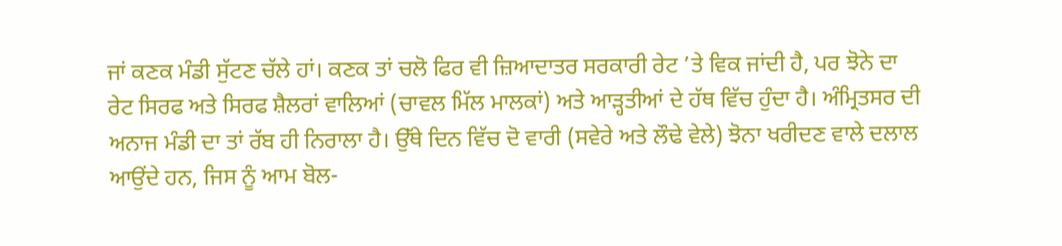ਜਾਂ ਕਣਕ ਮੰਡੀ ਸੁੱਟਣ ਚੱਲੇ ਹਾਂ। ਕਣਕ ਤਾਂ ਚਲੋ ਫਿਰ ਵੀ ਜ਼ਿਆਦਾਤਰ ਸਰਕਾਰੀ ਰੇਟ ’ਤੇ ਵਿਕ ਜਾਂਦੀ ਹੈ, ਪਰ ਝੋਨੇ ਦਾ ਰੇਟ ਸਿਰਫ ਅਤੇ ਸਿਰਫ ਸ਼ੈਲਰਾਂ ਵਾਲਿਆਂ (ਚਾਵਲ ਮਿੱਲ ਮਾਲਕਾਂ) ਅਤੇ ਆੜ੍ਹਤੀਆਂ ਦੇ ਹੱਥ ਵਿੱਚ ਹੁੰਦਾ ਹੈ। ਅੰਮ੍ਰਿਤਸਰ ਦੀ ਅਨਾਜ ਮੰਡੀ ਦਾ ਤਾਂ ਰੱਬ ਹੀ ਨਿਰਾਲਾ ਹੈ। ਉੱਥੇ ਦਿਨ ਵਿੱਚ ਦੋ ਵਾਰੀ (ਸਵੇਰੇ ਅਤੇ ਲੌਢੇ ਵੇਲੇ) ਝੋਨਾ ਖਰੀਦਣ ਵਾਲੇ ਦਲਾਲ ਆਉਂਦੇ ਹਨ, ਜਿਸ ਨੂੰ ਆਮ ਬੋਲ-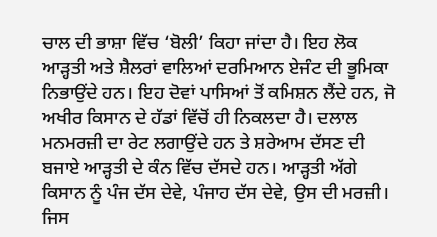ਚਾਲ ਦੀ ਭਾਸ਼ਾ ਵਿੱਚ ‘ਬੋਲੀ’ ਕਿਹਾ ਜਾਂਦਾ ਹੈ। ਇਹ ਲੋਕ ਆੜ੍ਹਤੀ ਅਤੇ ਸ਼ੈਲਰਾਂ ਵਾਲਿਆਂ ਦਰਮਿਆਨ ਏਜੰਟ ਦੀ ਭੂਮਿਕਾ ਨਿਭਾਉਂਦੇ ਹਨ। ਇਹ ਦੋਵਾਂ ਪਾਸਿਆਂ ਤੋਂ ਕਮਿਸ਼ਨ ਲੈਂਦੇ ਹਨ, ਜੋ ਅਖੀਰ ਕਿਸਾਨ ਦੇ ਹੱਡਾਂ ਵਿੱਚੋਂ ਹੀ ਨਿਕਲਦਾ ਹੈ। ਦਲਾਲ ਮਨਮਰਜ਼ੀ ਦਾ ਰੇਟ ਲਗਾਉਂਦੇ ਹਨ ਤੇ ਸ਼ਰੇਆਮ ਦੱਸਣ ਦੀ ਬਜਾਏ ਆੜ੍ਹਤੀ ਦੇ ਕੰਨ ਵਿੱਚ ਦੱਸਦੇ ਹਨ। ਆੜ੍ਹਤੀ ਅੱਗੇ ਕਿਸਾਨ ਨੂੰ ਪੰਜ ਦੱਸ ਦੇਵੇ, ਪੰਜਾਹ ਦੱਸ ਦੇਵੇ, ਉਸ ਦੀ ਮਰਜ਼ੀ। ਜਿਸ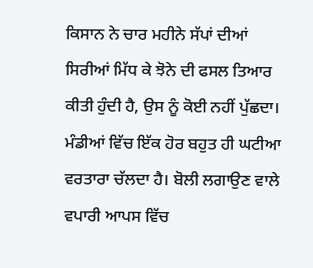ਕਿਸਾਨ ਨੇ ਚਾਰ ਮਹੀਨੇ ਸੱਪਾਂ ਦੀਆਂ ਸਿਰੀਆਂ ਮਿੱਧ ਕੇ ਝੋਨੇ ਦੀ ਫਸਲ ਤਿਆਰ ਕੀਤੀ ਹੁੰਦੀ ਹੈ, ਉਸ ਨੂੰ ਕੋਈ ਨਹੀਂ ਪੁੱਛਦਾ।
ਮੰਡੀਆਂ ਵਿੱਚ ਇੱਕ ਹੋਰ ਬਹੁਤ ਹੀ ਘਟੀਆ ਵਰਤਾਰਾ ਚੱਲਦਾ ਹੈ। ਬੋਲੀ ਲਗਾਉਣ ਵਾਲੇ ਵਪਾਰੀ ਆਪਸ ਵਿੱਚ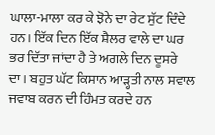ਘਾਲਾ-ਮਾਲਾ ਕਰ ਕੇ ਝੋਨੇ ਦਾ ਰੇਟ ਸੁੱਟ ਦਿੰਦੇ ਹਨ। ਇੱਕ ਦਿਨ ਇੱਕ ਸ਼ੈਲਰ ਵਾਲੇ ਦਾ ਘਰ ਭਰ ਦਿੱਤਾ ਜਾਂਦਾ ਹੈ ਤੇ ਅਗਲੇ ਦਿਨ ਦੂਸਰੇ ਦਾ। ਬਹੁਤ ਘੱਟ ਕਿਸਾਨ ਆੜ੍ਹਤੀ ਨਾਲ ਸਵਾਲ ਜਵਾਬ ਕਰਨ ਦੀ ਹਿੰਮਤ ਕਰਦੇ ਹਨ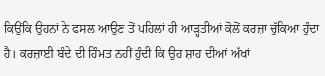ਕਿਉਂਕਿ ਉਹਨਾਂ ਨੇ ਫਸਲ ਆਉਣ ਤੋਂ ਪਹਿਲਾਂ ਹੀ ਆੜ੍ਹਤੀਆਂ ਕੋਲੋਂ ਕਰਜ਼ਾ ਚੁੱਕਿਆ ਹੁੰਦਾ ਹੈ। ਕਰਜ਼ਾਈ ਬੰਦੇ ਦੀ ਹਿੰਮਤ ਨਹੀਂ ਹੁੰਦੀ ਕਿ ਉਹ ਸ਼ਾਹ ਦੀਆਂ ਅੱਖਾਂ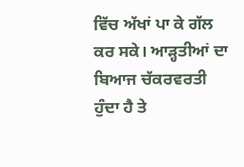ਵਿੱਚ ਅੱਖਾਂ ਪਾ ਕੇ ਗੱਲ ਕਰ ਸਕੇ। ਆੜ੍ਹਤੀਆਂ ਦਾ ਬਿਆਜ ਚੱਕਰਵਰਤੀ ਹੁੰਦਾ ਹੈ ਤੇ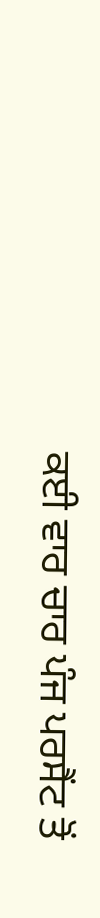ਕਈ ਵਾਰ ਚਾਰ ਪੰਜ ਪਰਸੈਂਟ ਤੋਂ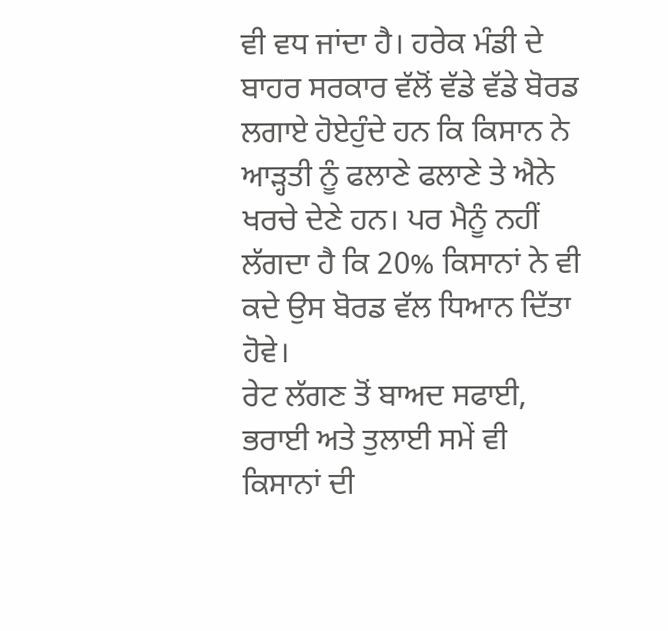ਵੀ ਵਧ ਜਾਂਦਾ ਹੈ। ਹਰੇਕ ਮੰਡੀ ਦੇ ਬਾਹਰ ਸਰਕਾਰ ਵੱਲੋਂ ਵੱਡੇ ਵੱਡੇ ਬੋਰਡ ਲਗਾਏ ਹੋਏਹੁੰਦੇ ਹਨ ਕਿ ਕਿਸਾਨ ਨੇ ਆੜ੍ਹਤੀ ਨੂੰ ਫਲਾਣੇ ਫਲਾਣੇ ਤੇ ਐਨੇ ਖਰਚੇ ਦੇਣੇ ਹਨ। ਪਰ ਮੈਨੂੰ ਨਹੀਂ ਲੱਗਦਾ ਹੈ ਕਿ 20% ਕਿਸਾਨਾਂ ਨੇ ਵੀ ਕਦੇ ਉਸ ਬੋਰਡ ਵੱਲ ਧਿਆਨ ਦਿੱਤਾ ਹੋਵੇ।
ਰੇਟ ਲੱਗਣ ਤੋਂ ਬਾਅਦ ਸਫਾਈ, ਭਰਾਈ ਅਤੇ ਤੁਲਾਈ ਸਮੇਂ ਵੀ ਕਿਸਾਨਾਂ ਦੀ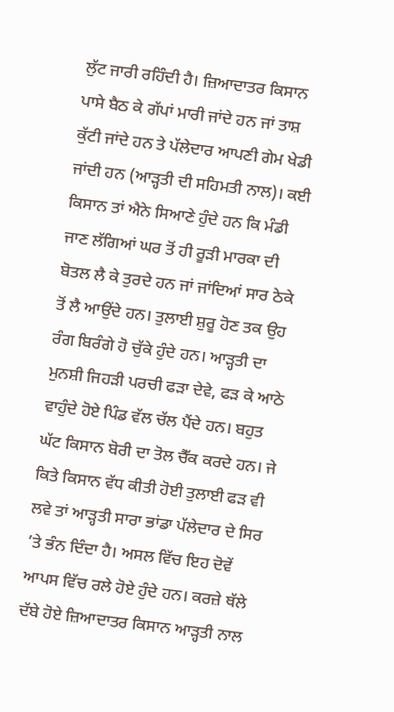ਲੁੱਟ ਜਾਰੀ ਰਹਿੰਦੀ ਹੈ। ਜ਼ਿਆਦਾਤਰ ਕਿਸਾਨ ਪਾਸੇ ਬੈਠ ਕੇ ਗੱਪਾਂ ਮਾਰੀ ਜਾਂਦੇ ਹਨ ਜਾਂ ਤਾਸ਼ ਕੁੱਟੀ ਜਾਂਦੇ ਹਨ ਤੇ ਪੱਲੇਦਾਰ ਆਪਣੀ ਗੇਮ ਖੇਡੀ ਜਾਂਦੀ ਹਨ (ਆੜ੍ਹਤੀ ਦੀ ਸਹਿਮਤੀ ਨਾਲ)। ਕਈ ਕਿਸਾਨ ਤਾਂ ਐਨੇ ਸਿਆਣੇ ਹੁੰਦੇ ਹਨ ਕਿ ਮੰਡੀ ਜਾਣ ਲੱਗਿਆਂ ਘਰ ਤੋਂ ਹੀ ਰੂੜੀ ਮਾਰਕਾ ਦੀ ਬੋਤਲ ਲੈ ਕੇ ਤੁਰਦੇ ਹਨ ਜਾਂ ਜਾਂਦਿਆਂ ਸਾਰ ਠੇਕੇ ਤੋਂ ਲੈ ਆਉਂਦੇ ਹਨ। ਤੁਲਾਈ ਸ਼ੁਰੂ ਹੋਣ ਤਕ ਉਹ ਰੰਗ ਬਿਰੰਗੇ ਹੋ ਚੁੱਕੇ ਹੁੰਦੇ ਹਨ। ਆੜ੍ਹਤੀ ਦਾ ਮੁਨਸ਼ੀ ਜਿਹੜੀ ਪਰਚੀ ਫੜਾ ਦੇਵੇ, ਫੜ ਕੇ ਆਠੇ ਵਾਹੁੰਦੇ ਹੋਏ ਪਿੰਡ ਵੱਲ ਚੱਲ ਪੈਂਦੇ ਹਨ। ਬਹੁਤ ਘੱਟ ਕਿਸਾਨ ਬੋਰੀ ਦਾ ਤੋਲ ਚੈੱਕ ਕਰਦੇ ਹਨ। ਜੇ ਕਿਤੇ ਕਿਸਾਨ ਵੱਧ ਕੀਤੀ ਹੋਈ ਤੁਲਾਈ ਫੜ ਵੀ ਲਵੇ ਤਾਂ ਆੜ੍ਹਤੀ ਸਾਰਾ ਭਾਂਡਾ ਪੱਲੇਦਾਰ ਦੇ ਸਿਰ ’ਤੇ ਭੰਨ ਦਿੰਦਾ ਹੈ। ਅਸਲ ਵਿੱਚ ਇਹ ਦੋਵੇਂ ਆਪਸ ਵਿੱਚ ਰਲੇ ਹੋਏ ਹੁੰਦੇ ਹਨ। ਕਰਜ਼ੇ ਥੱਲੇ ਦੱਬੇ ਹੋਏ ਜ਼ਿਆਦਾਤਰ ਕਿਸਾਨ ਆੜ੍ਹਤੀ ਨਾਲ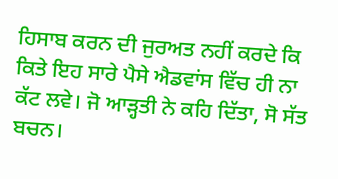ਹਿਸਾਬ ਕਰਨ ਦੀ ਜੁਰਅਤ ਨਹੀਂ ਕਰਦੇ ਕਿ ਕਿਤੇ ਇਹ ਸਾਰੇ ਪੈਸੇ ਐਡਵਾਂਸ ਵਿੱਚ ਹੀ ਨਾ ਕੱਟ ਲਵੇ। ਜੋ ਆੜ੍ਹਤੀ ਨੇ ਕਹਿ ਦਿੱਤਾ, ਸੋ ਸੱਤ ਬਚਨ।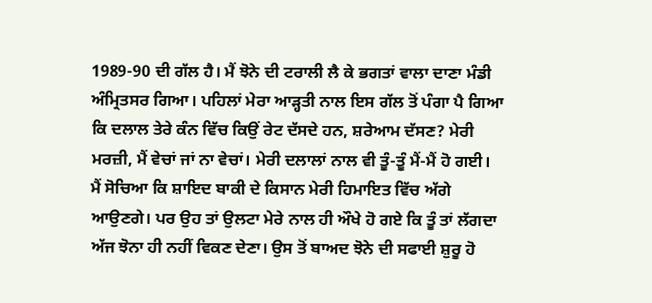1989-90 ਦੀ ਗੱਲ ਹੈ। ਮੈਂ ਝੋਨੇ ਦੀ ਟਰਾਲੀ ਲੈ ਕੇ ਭਗਤਾਂ ਵਾਲਾ ਦਾਣਾ ਮੰਡੀ ਅੰਮ੍ਰਿਤਸਰ ਗਿਆ। ਪਹਿਲਾਂ ਮੇਰਾ ਆੜ੍ਹਤੀ ਨਾਲ ਇਸ ਗੱਲ ਤੋਂ ਪੰਗਾ ਪੈ ਗਿਆ ਕਿ ਦਲਾਲ ਤੇਰੇ ਕੰਨ ਵਿੱਚ ਕਿਉਂ ਰੇਟ ਦੱਸਦੇ ਹਨ, ਸ਼ਰੇਆਮ ਦੱਸਣ? ਮੇਰੀ ਮਰਜ਼ੀ, ਮੈਂ ਵੇਚਾਂ ਜਾਂ ਨਾ ਵੇਚਾਂ। ਮੇਰੀ ਦਲਾਲਾਂ ਨਾਲ ਵੀ ਤੂੰ-ਤੂੰ ਮੈਂ-ਮੈਂ ਹੋ ਗਈ। ਮੈਂ ਸੋਚਿਆ ਕਿ ਸ਼ਾਇਦ ਬਾਕੀ ਦੇ ਕਿਸਾਨ ਮੇਰੀ ਹਿਮਾਇਤ ਵਿੱਚ ਅੱਗੇ ਆਉਣਗੇ। ਪਰ ਉਹ ਤਾਂ ਉਲਟਾ ਮੇਰੇ ਨਾਲ ਹੀ ਔਖੇ ਹੋ ਗਏ ਕਿ ਤੂੰ ਤਾਂ ਲੱਗਦਾ ਅੱਜ ਝੋਨਾ ਹੀ ਨਹੀਂ ਵਿਕਣ ਦੇਣਾ। ਉਸ ਤੋਂ ਬਾਅਦ ਝੋਨੇ ਦੀ ਸਫਾਈ ਸ਼ੁਰੂ ਹੋ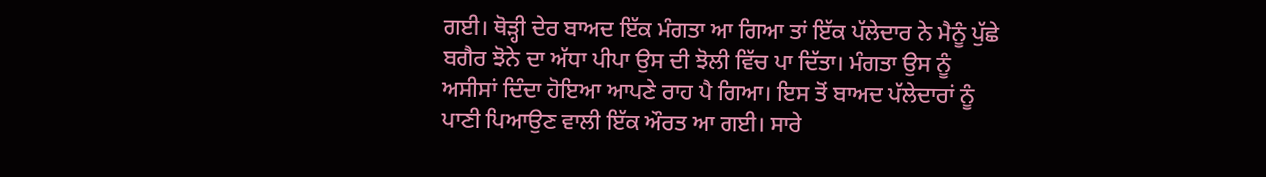ਗਈ। ਥੋੜ੍ਹੀ ਦੇਰ ਬਾਅਦ ਇੱਕ ਮੰਗਤਾ ਆ ਗਿਆ ਤਾਂ ਇੱਕ ਪੱਲੇਦਾਰ ਨੇ ਮੈਨੂੰ ਪੁੱਛੇ ਬਗੈਰ ਝੋਨੇ ਦਾ ਅੱਧਾ ਪੀਪਾ ਉਸ ਦੀ ਝੋਲੀ ਵਿੱਚ ਪਾ ਦਿੱਤਾ। ਮੰਗਤਾ ਉਸ ਨੂੰ ਅਸੀਸਾਂ ਦਿੰਦਾ ਹੋਇਆ ਆਪਣੇ ਰਾਹ ਪੈ ਗਿਆ। ਇਸ ਤੋਂ ਬਾਅਦ ਪੱਲੇਦਾਰਾਂ ਨੂੰ ਪਾਣੀ ਪਿਆਉਣ ਵਾਲੀ ਇੱਕ ਔਰਤ ਆ ਗਈ। ਸਾਰੇ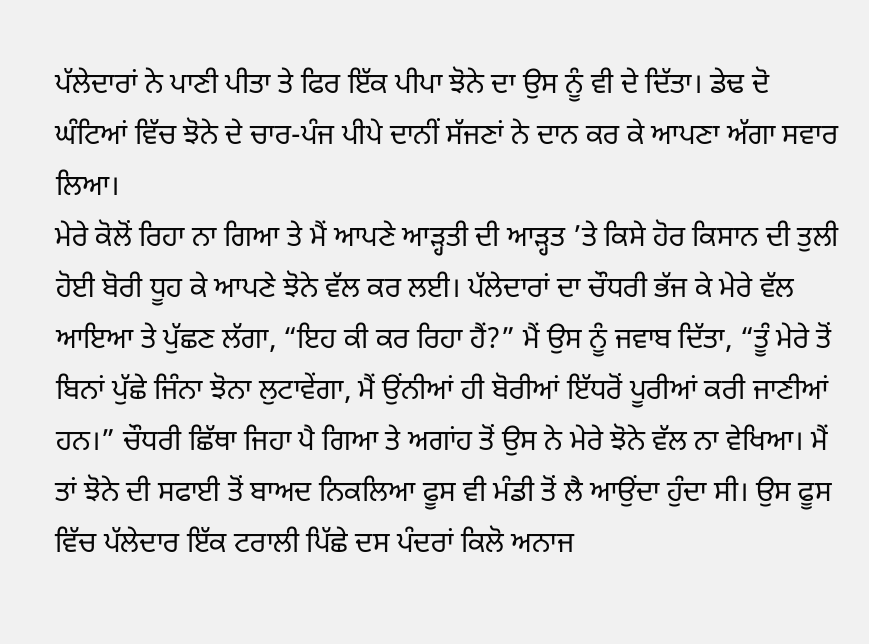ਪੱਲੇਦਾਰਾਂ ਨੇ ਪਾਣੀ ਪੀਤਾ ਤੇ ਫਿਰ ਇੱਕ ਪੀਪਾ ਝੋਨੇ ਦਾ ਉਸ ਨੂੰ ਵੀ ਦੇ ਦਿੱਤਾ। ਡੇਢ ਦੋ ਘੰਟਿਆਂ ਵਿੱਚ ਝੋਨੇ ਦੇ ਚਾਰ-ਪੰਜ ਪੀਪੇ ਦਾਨੀਂ ਸੱਜਣਾਂ ਨੇ ਦਾਨ ਕਰ ਕੇ ਆਪਣਾ ਅੱਗਾ ਸਵਾਰ ਲਿਆ।
ਮੇਰੇ ਕੋਲੋਂ ਰਿਹਾ ਨਾ ਗਿਆ ਤੇ ਮੈਂ ਆਪਣੇ ਆੜ੍ਹਤੀ ਦੀ ਆੜ੍ਹਤ ’ਤੇ ਕਿਸੇ ਹੋਰ ਕਿਸਾਨ ਦੀ ਤੁਲੀ ਹੋਈ ਬੋਰੀ ਧੂਹ ਕੇ ਆਪਣੇ ਝੋਨੇ ਵੱਲ ਕਰ ਲਈ। ਪੱਲੇਦਾਰਾਂ ਦਾ ਚੌਧਰੀ ਭੱਜ ਕੇ ਮੇਰੇ ਵੱਲ ਆਇਆ ਤੇ ਪੁੱਛਣ ਲੱਗਾ, “ਇਹ ਕੀ ਕਰ ਰਿਹਾ ਹੈਂ?” ਮੈਂ ਉਸ ਨੂੰ ਜਵਾਬ ਦਿੱਤਾ, “ਤੂੰ ਮੇਰੇ ਤੋਂ ਬਿਨਾਂ ਪੁੱਛੇ ਜਿੰਨਾ ਝੋਨਾ ਲੁਟਾਵੇਂਗਾ, ਮੈਂ ਉਂਨੀਆਂ ਹੀ ਬੋਰੀਆਂ ਇੱਧਰੋਂ ਪੂਰੀਆਂ ਕਰੀ ਜਾਣੀਆਂ ਹਨ।” ਚੌਧਰੀ ਛਿੱਥਾ ਜਿਹਾ ਪੈ ਗਿਆ ਤੇ ਅਗਾਂਹ ਤੋਂ ਉਸ ਨੇ ਮੇਰੇ ਝੋਨੇ ਵੱਲ ਨਾ ਵੇਖਿਆ। ਮੈਂ ਤਾਂ ਝੋਨੇ ਦੀ ਸਫਾਈ ਤੋਂ ਬਾਅਦ ਨਿਕਲਿਆ ਫੂਸ ਵੀ ਮੰਡੀ ਤੋਂ ਲੈ ਆਉਂਦਾ ਹੁੰਦਾ ਸੀ। ਉਸ ਫੂਸ ਵਿੱਚ ਪੱਲੇਦਾਰ ਇੱਕ ਟਰਾਲੀ ਪਿੱਛੇ ਦਸ ਪੰਦਰਾਂ ਕਿਲੋ ਅਨਾਜ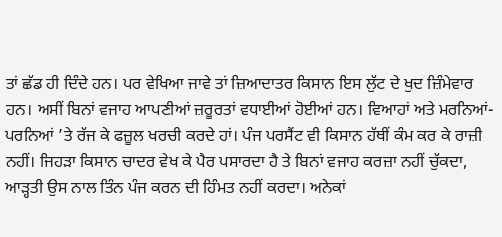ਤਾਂ ਛੱਡ ਹੀ ਦਿੰਦੇ ਹਨ। ਪਰ ਵੇਖਿਆ ਜਾਵੇ ਤਾਂ ਜ਼ਿਆਦਾਤਰ ਕਿਸਾਨ ਇਸ ਲੁੱਟ ਦੇ ਖੁਦ ਜ਼ਿੰਮੇਵਾਰ ਹਨ। ਅਸੀਂ ਬਿਨਾਂ ਵਜਾਹ ਆਪਣੀਆਂ ਜ਼ਰੂਰਤਾਂ ਵਧਾਈਆਂ ਹੋਈਆਂ ਹਨ। ਵਿਆਹਾਂ ਅਤੇ ਮਰਨਿਆਂ-ਪਰਨਿਆਂ ’ਤੇ ਰੱਜ ਕੇ ਫਜ਼ੂਲ ਖਰਚੀ ਕਰਦੇ ਹਾਂ। ਪੰਜ ਪਰਸੈਂਟ ਵੀ ਕਿਸਾਨ ਹੱਥੀਂ ਕੰਮ ਕਰ ਕੇ ਰਾਜ਼ੀ ਨਹੀਂ। ਜਿਹੜਾ ਕਿਸਾਨ ਚਾਦਰ ਵੇਖ ਕੇ ਪੈਰ ਪਸਾਰਦਾ ਹੈ ਤੇ ਬਿਨਾਂ ਵਜਾਹ ਕਰਜ਼ਾ ਨਹੀਂ ਚੁੱਕਦਾ, ਆੜ੍ਹਤੀ ਉਸ ਨਾਲ ਤਿੰਨ ਪੰਜ ਕਰਨ ਦੀ ਹਿੰਮਤ ਨਹੀਂ ਕਰਦਾ। ਅਨੇਕਾਂ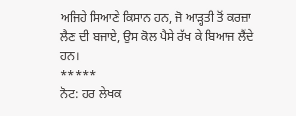ਅਜਿਹੇ ਸਿਆਣੇ ਕਿਸਾਨ ਹਨ, ਜੋ ਆੜ੍ਹਤੀ ਤੋਂ ਕਰਜ਼ਾ ਲੈਣ ਦੀ ਬਜਾਏ, ਉਸ ਕੋਲ ਪੈਸੇ ਰੱਖ ਕੇ ਬਿਆਜ ਲੈਂਦੇ ਹਨ।
*****
ਨੋਟ: ਹਰ ਲੇਖਕ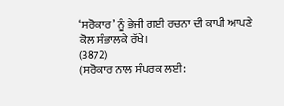‘ਸਰੋਕਾਰ’ ਨੂੰ ਭੇਜੀ ਗਈ ਰਚਨਾ ਦੀ ਕਾਪੀ ਆਪਣੇ ਕੋਲ ਸੰਭਾਲਕੇ ਰੱਖੇ।
(3872)
(ਸਰੋਕਾਰ ਨਾਲ ਸੰਪਰਕ ਲਈ: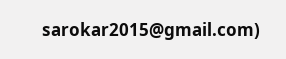sarokar2015@gmail.com)